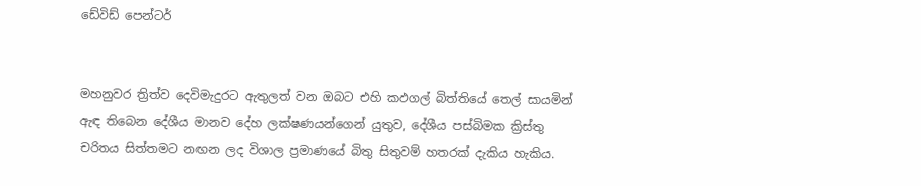ඩේවිඩ් පෙන්ටර්


මහනුවර ත්‍රිත්ව දෙවිමැදුරට ඇතුලත් වන ඔබට එහි කඵගල් බිත්තියේ තෙල් සායමින් ඇඳ තිබෙන දේශීය මානව දේහ ලක්‌ෂණයන්ගෙන් යුතුව, දේශීය පස්‌බිමක ක්‍රිස්‌තු චරිතය සිත්තමට නඟන ලද විශාල ප්‍රමාණයේ බිතු සිතුවම් හතරක්‌ දැකිය හැකිය.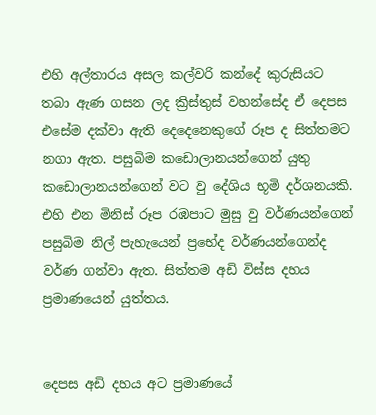එහි අල්තාරය අසල කල්වරි කන්දේ කුරුසියට තබා ඇණ ගසන ලද ක්‍රිස්‌තුස්‌ වහන්සේද ඒ දෙපස එසේම දක්‌වා ඇති දෙදෙනෙකුගේ රූප ද සිත්තමට නගා ඇත. පසුබිම කඩොලානයන්ගෙන් යුතු කඩොලානයන්ගෙන් වට වු දේශිය භූමි දර්ශනයකි. එහි එන මිනිස්‌ රූප රඹපාට මුසු වු වර්ණයන්ගෙන් පසුබිම නිල් පැහැයෙන් ප්‍රභේද වර්ණයන්ගෙන්ද වර්ණ ගන්වා ඇත. සිත්තම අඩි විස්‌ස දහය ප්‍රමාණයෙන් යුත්තය.


දෙපස අඩි දහය අට ප්‍රමාණයේ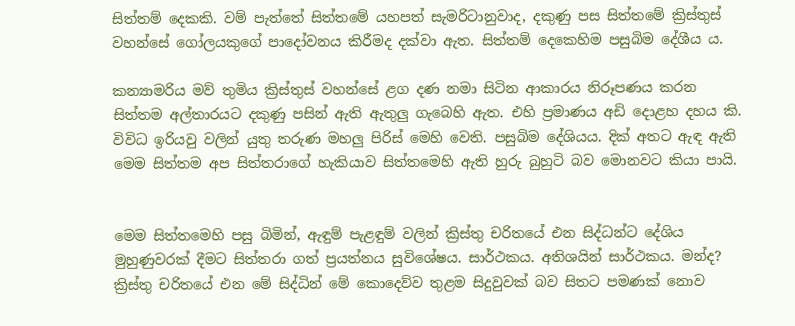සිත්තම් දෙකකි. වම් පැත්තේ සිත්තමේ යහපත් සැමරිටානුවාද, දකුණු පස සිත්තමේ ක්‍රිස්‌තුස්‌ වහන්සේ ගෝලයකුගේ පාදෝවනය කිරීමද දක්‌වා ඇත. සිත්තම් දෙකෙහිම පසුබිම දේශීය ය.

කන්‍යාමරිය මව් තුමිය ක්‍රිස්‌තුස්‌ වහන්සේ ළග දණ නමා සිටින ආකාරය නිරූපණය කරන සිත්තම අල්තාරයට දකුණු පසින් ඇති ඇතුලු ගැබෙහි ඇත. එහි ප්‍රමාණය අඩි දොළහ දහය කි. විවිධ ඉරියවු වලින් යුතු තරුණ මහලු පිරිස්‌ මෙහි වෙති. පසුබිම දේශියය. දික්‌ අතට ඇඳ ඇති මෙම සිත්තම අප සිත්තරාගේ හැකියාව සිත්තමෙහි ඇති හුරු බුහුටි බව මොනවට කියා පායි.


මෙම සිත්තමෙහි පසු බිමින්, ඇඳුම් පැළඳුම් වලින් ක්‍රිස්‌තු චරිතයේ එන සිද්ධන්ට දේශිය මුහුණුවරක්‌ දීමට සිත්තරා ගත් ප්‍රයත්නය සුවිශේෂය. සාර්ථකය. අතිශයින් සාර්ථකය. මන්ද? ක්‍රිස්‌තු චරිතයේ එන මේ සිද්ධින් මේ කොදෙව්ව තුළම සිදුවුවක්‌ බව සිතට පමණක්‌ නොව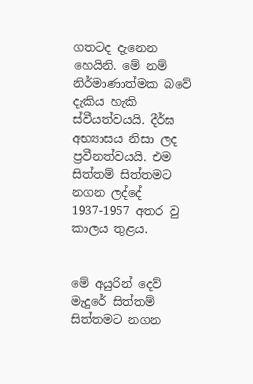ගතටද දැනෙන හෙයිනි. මේ නම් නිර්මාණාත්මක බවේ දැකිය හැකි ස්‌වීයත්වයයි. දීර්ඝ අභ්‍යාසය නිසා ලද ප්‍රවීනත්වයයි. එම සිත්තම් සිත්තමට නගන ලද්දේ 1937-1957 අතර වු කාලය තුළය.


මේ අයුරින් දෙව් මැදුරේ සිත්තම් සිත්තමට නගන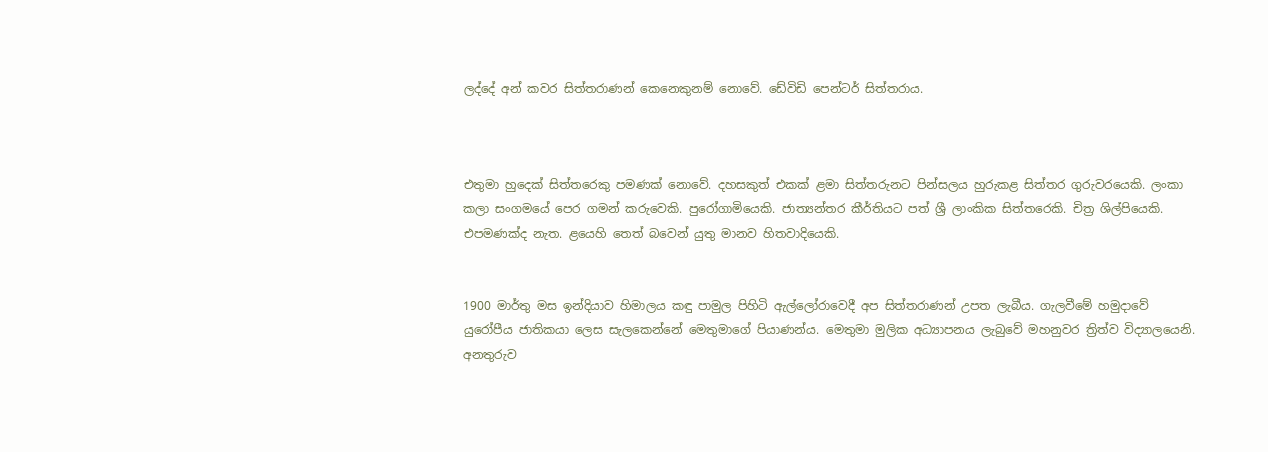ලද්දේ අන් කවර සිත්තරාණන් කෙනෙකුනම් නොවේ. ඩේවිඩි පෙන්ටර් සිත්තරාය.



එතුමා හුදෙක්‌ සිත්තරෙකු පමණක්‌ නොවේ. දහසකුත් එකක්‌ ළමා සිත්තරුනට පින්සලය හුරුකළ සිත්තර ගුරුවරයෙකි. ලංකා කලා සංගමයේ පෙර ගමන් කරුවෙකි. පුරෝගාමියෙකි. ජාත්‍යන්තර කීර්තියට පත් ශ්‍රී ලාංකික සිත්තරෙකි. චිත්‍ර ශිල්පියෙකි. එපමණක්‌ද නැත. ළයෙහි තෙත් බවෙන් යුතු මානව හිතවාදියෙකි.


1900 මාර්තු මස ඉන්දියාව හිමාලය කඳු පාමුල පිහිටි ඇල්ලෝරාවෙදී අප සිත්තරාණන් උපත ලැබීය. ගැලවීමේ හමුදාවේ යුරෝපීය ජාතිකයා ලෙස සැලකෙන්නේ මෙතුමාගේ පියාණන්ය. මෙතුමා මුලික අධ්‍යාපනය ලැබුවේ මහනුවර ත්‍රිත්ව විද්‍යාලයෙනි. අනතුරුව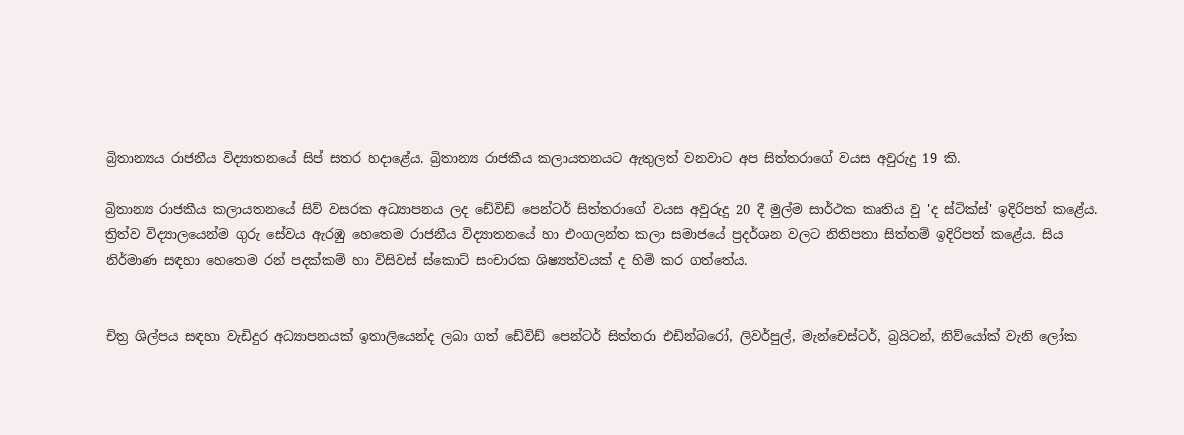බ්‍රිතාන්‍යය රාජනීය විද්‍යාතනයේ සිප් සතර හදාළේය. බ්‍රිතාන්‍ය රාජකීය කලායතනයට ඇතුලත් වනවාට අප සිත්තරාගේ වයස අවුරුදු 19 කි.

බ්‍රිතාන්‍ය රාජකීය කලායතනයේ සිව් වසරක අධ්‍යාපනය ලද ඩේවිඩ් පෙන්ටර් සිත්තරාගේ වයස අවුරුදු 20 දී මුල්ම සාර්ථක කෘතිය වු 'ද ස්‌ටික්‌ස්‌' ඉදිරිපත් කළේය. ත්‍රිත්ව විද්‍යාලයෙන්ම ගුරු සේවය ඇරඹු හෙතෙම රාජනීය විද්‍යාතනයේ හා එංගලන්ත කලා සමාජයේ ප්‍රදර්ශන වලට නිතිපතා සිත්තම් ඉදිරිපත් කළේය. සිය නිර්මාණ සඳහා හෙතෙම රන් පදක්‌කම් හා විසිවස්‌ ස්‌කොට්‌ සංචාරක ශිෂ්‍යත්වයක්‌ ද හිමි කර ගත්තේය.


චිත්‍ර ශිල්පය සඳහා වැඩිදුර අධ්‍යාපනයක්‌ ඉතාලියෙන්ද ලබා ගත් ඩේවිඩ් පෙන්ටර් සිත්තරා එඩින්බරෝ, ලිවර්පුල්, මැන්චෙස්‌ටර්, බ්‍රයිටන්, නිව්යෝක්‌ වැනි ලෝක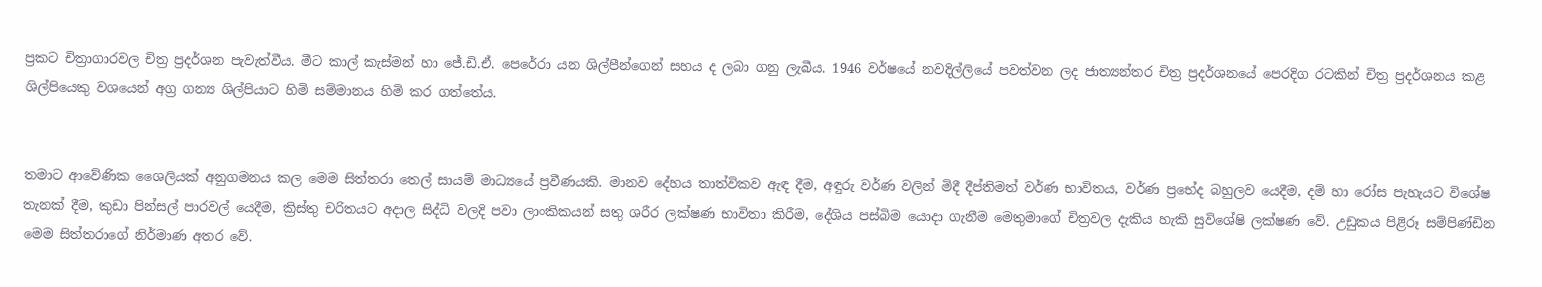ප්‍රකට චිත්‍රාගාරවල චිත්‍ර ප්‍රදර්ශන පැවැත්වීය. මීට කාල් කැස්‌මන් හා ජේ.ඩි.ඒ. පෙරේරා යන ශිල්පීන්ගෙන් සහය ද ලබා ගනු ලැබීය. 1946 වර්ෂයේ නවදිල්ලියේ පවත්වන ලද ජාත්‍යන්තර චිත්‍ර ප්‍රදර්ශනයේ පෙරදිග රටකින් චිත්‍ර ප්‍රදර්ශනය කළ ශිල්පියෙකු වශයෙන් අග්‍ර ගන්‍ය ශිල්පියාට හිමි සම්මානය හිමි කර ගත්තේය.


තමාට ආවේණික ශෛලියක්‌ අනුගමනය කල මෙම සිත්තරා තෙල් සායම් මාධ්‍යයේ ප්‍රවීණයකි. මානව දේහය තාත්විකව ඇඳ දීම, අඳුරු වර්ණ වලින් මිදී දීප්තිමත් වර්ණ භාවිතය, වර්ණ ප්‍රභේද බහුලව යෙදීම, දම් හා රෝස පැහැයට විශේෂ තැනක්‌ දීම, කුඩා පින්සල් පාරවල් යෙදීම, ක්‍රිස්‌තු චරිතයට අදාල සිද්ධි වලදි පවා ලාංකිකයන් සතු ශරීර ලක්‌ෂණ භාවිතා කිරීම, දේශිය පස්‌බිම යොදා ගැනීම මෙතුමාගේ චිත්‍රවල දැකිය හැකි සුවිශේෂි ලක්‌ෂණ වේ. උඩුකය පිළිරූ සම්පිණ්‌ඩින මෙම සිත්තරාගේ නිර්මාණ අතර වේ.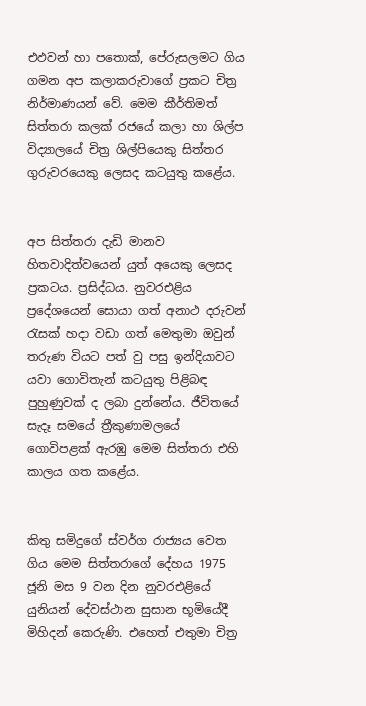එඵවන් හා පතොක්‌, පේරුසලමට ගිය ගමන අප කලාකරුවාගේ ප්‍රකට චිත්‍ර නිර්මාණයන් වේ. මෙම කීර්තිමත් සිත්තරා කලක්‌ රජයේ කලා හා ශිල්ප විද්‍යාලයේ චිත්‍ර ශිල්පියෙකු සිත්තර ගුරුවරයෙකු ලෙසද කටයුතු කළේය.


අප සිත්තරා දැඩි මානව හිතවාදිත්වයෙන් යුත් අයෙකු ලෙසද ප්‍රකටය. ප්‍රසිද්ධය. නුවරඑළිය ප්‍රදේශයෙන් සොයා ගත් අනාථ දරුවන් රැසක්‌ හදා වඩා ගත් මෙතුමා ඔවුන් තරුණ වියට පත් වු පසු ඉන්දියාවට යවා ගොවිතැන් කටයුතු පිළිබඳ පුහුණුවක්‌ ද ලබා දුන්නේය. ජීවිතයේ සැදෑ සමයේ ත්‍රීකුණාමලයේ ගොවිපළක්‌ ඇරඹු මෙම සිත්තරා එහි කාලය ගත කළේය.


කිතු සමිදුගේ ස්‌වර්ග රාජ්‍යය වෙත ගිය මෙම සිත්තරාගේ දේහය 1975 ජූනි මස 9 වන දින නුවරඑළියේ යුනියන් දේවස්‌ථාන සුසාන භූමියේදී මිහිදන් කෙරුණි. එහෙත් එතුමා චිත්‍ර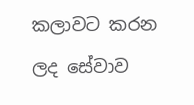කලාවට කරන ලද සේවාව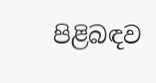පිළිබඳව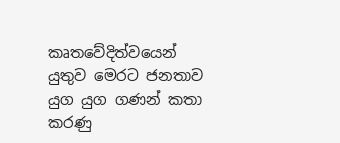කෘතවේදිත්වයෙන් යුතුව මෙරට ජනතාව යුග යුග ගණන් කතා කරණු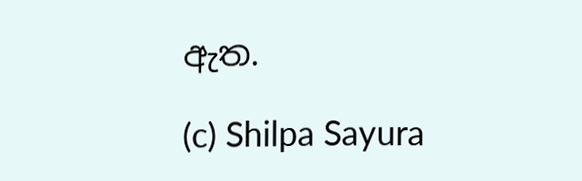ඇත.

(c) Shilpa Sayura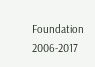Foundation 2006-2017